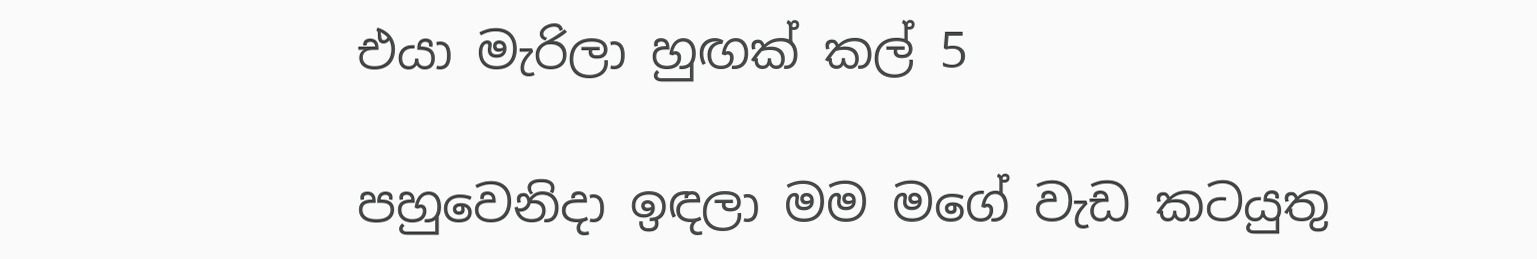එයා මැරිලා හුඟක් කල් 5

පහුවෙනිදා ඉඳලා මම මගේ වැඩ කටයුතු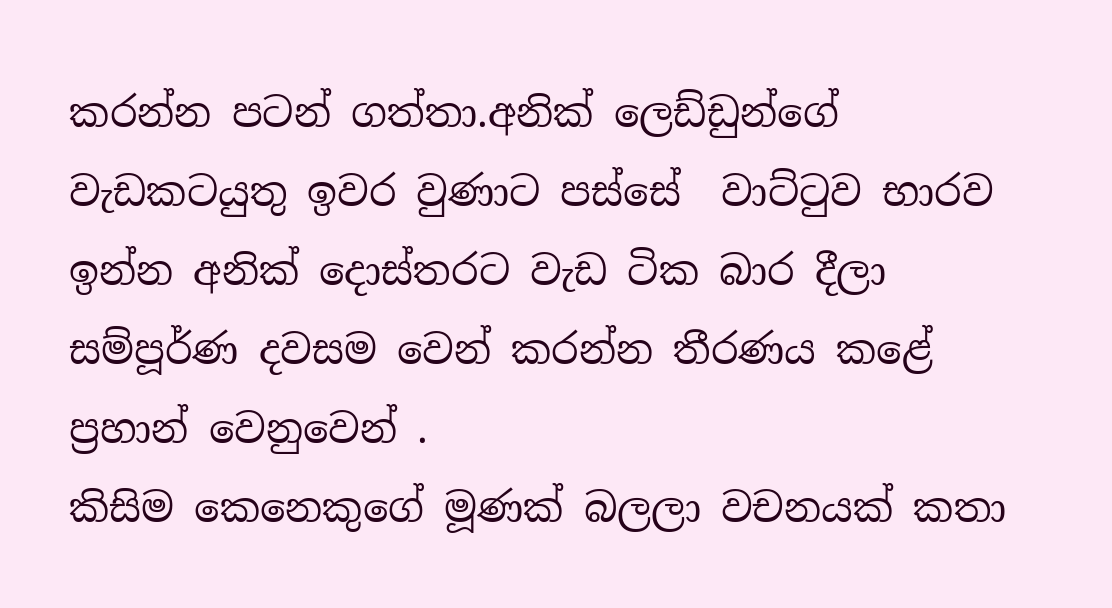කරන්න පටන් ගත්තා.අනික් ලෙඩ්ඩුන්ගේ වැඩකටයුතු ඉවර වුණාට පස්සේ  වාට්ටුව භාරව ඉන්න අනික් දොස්තරට වැඩ ටික බාර දීලා සම්පූර්ණ දවසම වෙන් කරන්න තීරණය කළේ ප්‍රහාන් වෙනුවෙන් .
කිසිම කෙනෙකුගේ මූණක් බලලා වචනයක් කතා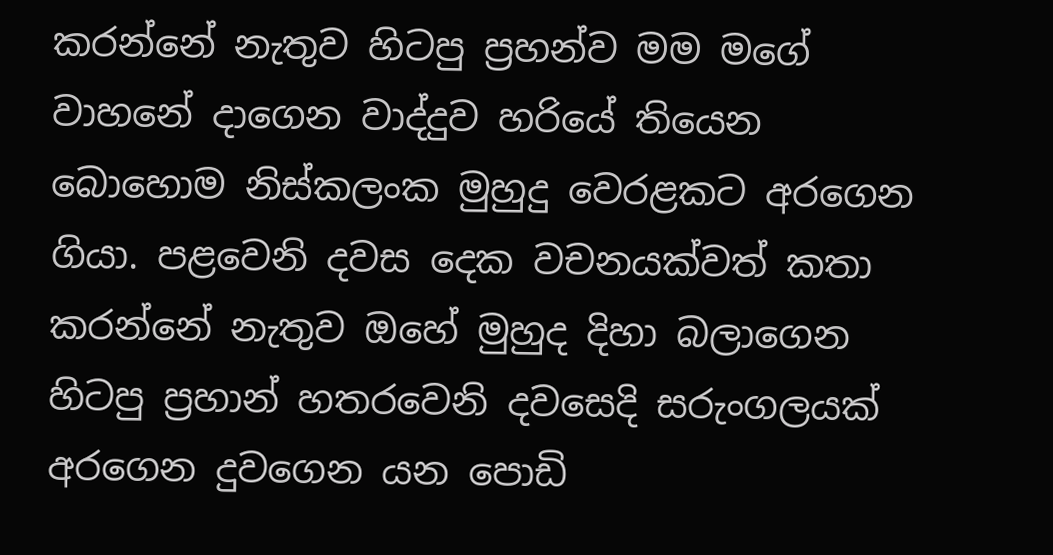කරන්නේ නැතුව හිටපු ප්‍රහන්ව මම මගේ වාහනේ දාගෙන වාද්දුව හරියේ තියෙන බොහොම නිස්කලංක මුහුදු වෙරළකට අරගෙන ගියා. පළවෙනි දවස දෙක වචනයක්වත් කතා කරන්නේ නැතුව ඔහේ මුහුද දිහා බලාගෙන හිටපු ප්‍රහාන් හතරවෙනි දවසෙදි සරුංගලයක් අරගෙන දුවගෙන යන පොඩි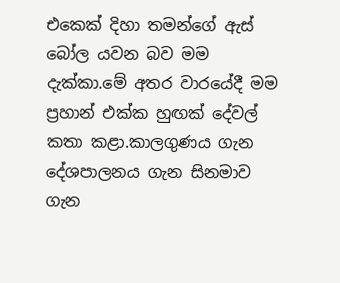එකෙක් දිහා තමන්ගේ ඇස් බෝල යවන බව මම දැක්කා.මේ අතර වාරයේදී මම ප්‍රහාන් එක්ක හුඟක් දේවල් කතා කළා.කාලගුණය ගැන දේශපාලනය ගැන සිනමාව ගැන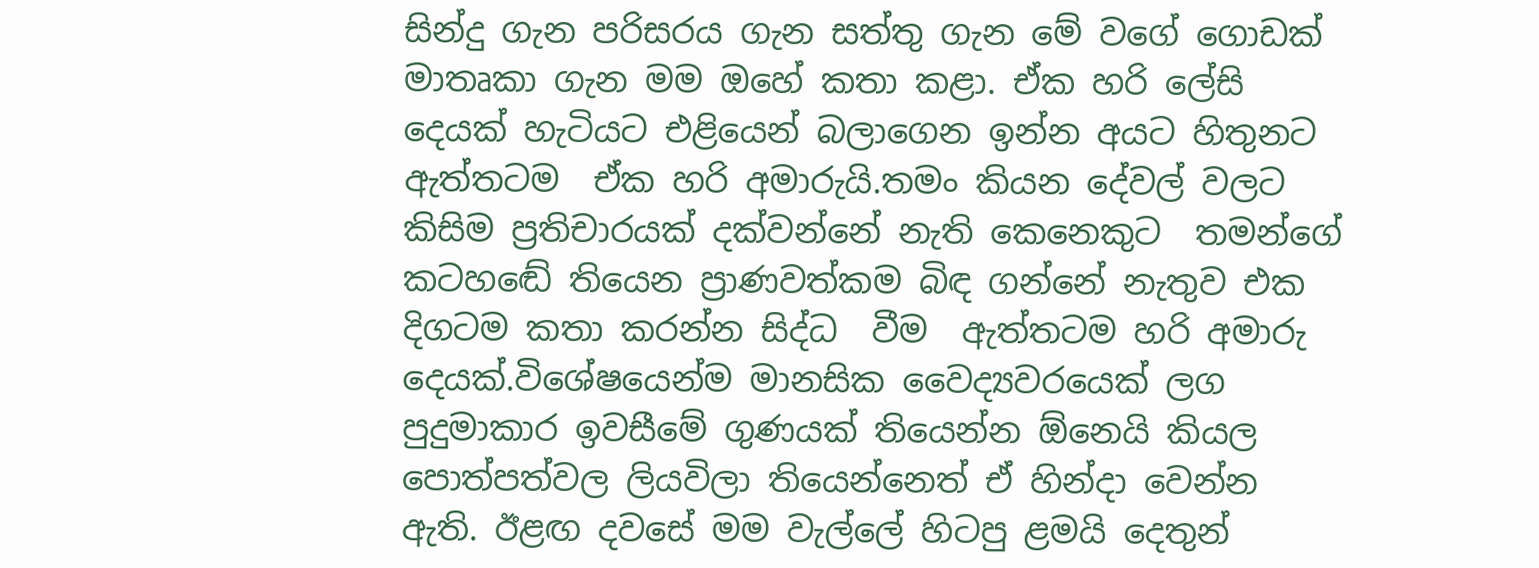සින්දු ගැන පරිසරය ගැන සත්තු ගැන මේ වගේ ගොඩක් මාතෘකා ගැන මම ඔහේ කතා කළා. ඒක හරි ලේසි දෙයක් හැටියට එළියෙන් බලාගෙන ඉන්න අයට හිතුනට ඇත්තටම  ඒක හරි අමාරුයි.තමං කියන දේවල් වලට කිසිම ප්‍රතිචාරයක් දක්වන්නේ නැති කෙනෙකුට  තමන්ගේ කටහඬේ තියෙන ප්‍රාණවත්කම බිඳ ගන්නේ නැතුව එක දිගටම කතා කරන්න සිද්ධ  වීම  ඇත්තටම හරි අමාරු දෙයක්.විශේෂයෙන්ම මානසික වෛද්‍යවරයෙක් ලග පුදුමාකාර ඉවසීමේ ගුණයක් තියෙන්න ඕනෙයි කියල පොත්පත්වල ලියවිලා තියෙන්නෙත් ඒ හින්දා වෙන්න ඇති. ඊළඟ දවසේ මම වැල්ලේ හිටපු ළමයි දෙතුන්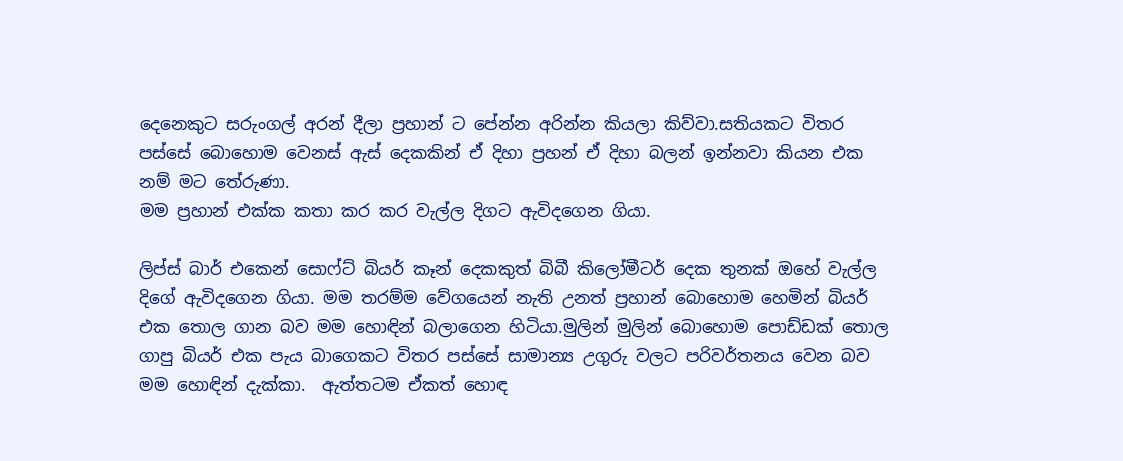දෙනෙකුට සරුංගල් අරන් දීලා ප්‍රහාන් ට පේන්න අරින්න කියලා කිව්වා.සතියකට විතර පස්සේ බොහොම වෙනස් ඇස් දෙකකින් ඒ දිහා ප්‍රහන් ඒ දිහා බලන් ඉන්නවා කියන එක නම් මට තේරුණා.
මම ප්‍රහාන් එක්ක කතා කර කර වැල්ල දිගට ඇවිදගෙන ගියා.

ලිප්ස් බාර් එකෙන් සොෆ්ට් බියර් කෑන් දෙකකුත් බිබී කිලෝමීටර් දෙක තුනක් ඔහේ වැල්ල දිගේ ඇවිදගෙන ගියා. මම තරම්ම වේගයෙන් නැති උනත් ප්‍රහාන් බොහොම හෙමින් බියර් එක තොල ගාන බව මම හොඳින් බලාගෙන හිටියා.මුලින් මුලින් බොහොම පොඩ්ඩක් තොල ගාපු බියර් එක පැය බාගෙකට විතර පස්සේ සාමාන්‍ය උගුරු වලට පරිවර්තනය වෙන බව මම හොඳින් දැක්කා.  ඇත්තටම ඒකත් හොඳ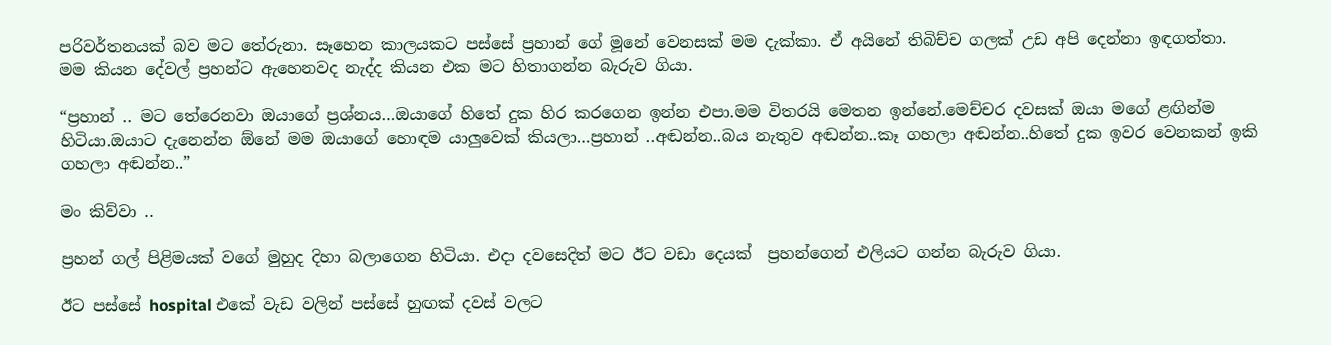පරිවර්තනයක් බව මට තේරුනා. සෑහෙන කාලයකට පස්සේ ප්‍රහාන් ගේ මූනේ වෙනසක් මම දැක්කා. ඒ අයිනේ තිබිච්ච ගලක් උඩ අපි දෙන්නා ඉඳගත්තා.
මම කියන දේවල් ප්‍රහන්ට ඇහෙනවද නැද්ද කියන එක මට හිතාගන්න බැරුව ගියා.

“ප්‍රහාන් .. මට තේරෙනවා ඔයාගේ ප්‍රශ්නය…ඔයාගේ හිතේ දුක හිර කරගෙන ඉන්න එපා.මම විතරයි මෙතන ඉන්නේ.මෙච්චර දවසක් ඔයා මගේ ළඟින්ම හිටියා.ඔයාට දැනෙන්න ඕනේ මම ඔයාගේ හොඳම යාලුවෙක් කියලා…ප්‍රහාන් ..අඬන්න..බය නැතුව අඬන්න..කෑ ගහලා අඬන්න..හිතේ දුක ඉවර වෙනකන් ඉකි ගහලා අඬන්න..”

මං කිව්වා ..

ප්‍රහන් ගල් පිළිමයක් වගේ මුහුද දිහා බලාගෙන හිටියා. එදා දවසෙදිත් මට ඊට වඩා දෙයක්  ප්‍රහන්ගෙන් එලියට ගන්න බැරුව ගියා.

ඊට පස්සේ hospital එකේ වැඩ වලින් පස්සේ හුඟක් දවස් වලට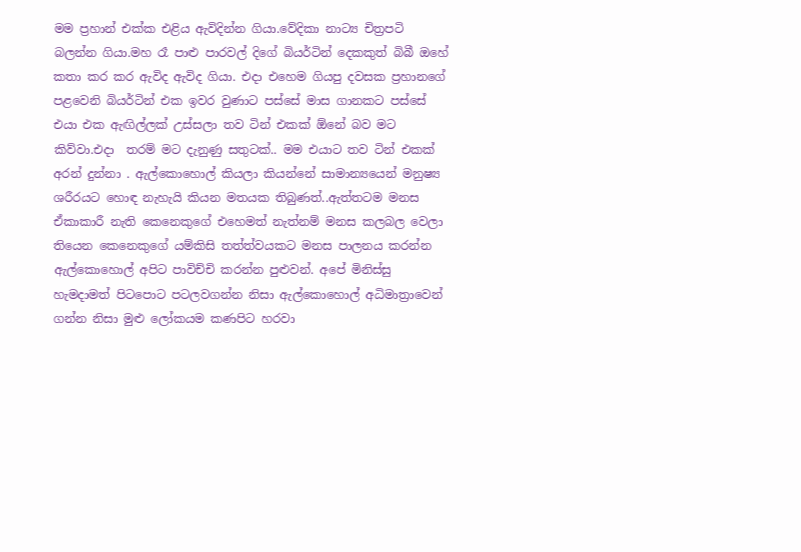මම ප්‍රහාන් එක්ක එළිය ඇවිදින්න ගියා.වේදිකා නාට්‍ය චිත්‍රපටි බලන්න ගියා.මහ රෑ පාළු පාරවල් දිගේ බියර්ටින් දෙකකුත් බිබී ඔහේ කතා කර කර ඇවිද ඇවිද ගියා. එදා එහෙම ගියපු දවසක ප්‍රහානගේ පළවෙනි බියර්ටින් එක ඉවර වුණාට පස්සේ මාස ගානකට පස්සේ එයා එක ඇඟිල්ලක් උස්සලා තව ටින් එකක් ඕනේ බව මට කිව්වා.එදා  තරම් මට දැනුණු සතුටක්.. මම එයාට තව ටින් එකක් අරන් දුන්නා . ඇල්කොහොල් කියලා කියන්නේ සාමාන්‍යයෙන් මනුෂ්‍ය ශරීරයට හොඳ නැහැයි කියන මතයක තිබුණත්..ඇත්තටම මනස ඒකාකාරී නැති කෙනෙකුගේ එහෙමත් නැත්නම් මනස කලබල වෙලා තියෙන කෙනෙකුගේ යම්කිසි තත්ත්වයකට මනස පාලනය කරන්න ඇල්කොහොල් අපිට පාවිච්චි කරන්න පුළුවන්. අපේ මිනිස්සු හැමදාමත් පිටපොට පටලවගන්න නිසා ඇල්කොහොල් අධිමාත්‍රාවෙන් ගන්න නිසා මුළු ලෝකයම කණපිට හරවා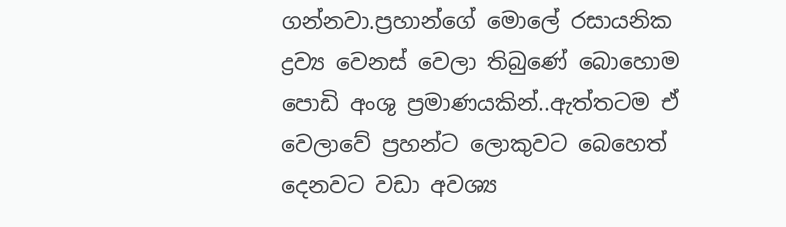ගන්නවා.ප්‍රහාන්ගේ මොලේ රසායනික ද්‍රව්‍ය වෙනස් වෙලා තිබුණේ බොහොම පොඩි අංශු ප්‍රමාණයකින්..ඇත්තටම ඒ වෙලාවේ ප්‍රහන්ට ලොකුවට බෙහෙත් දෙනවට වඩා අවශ්‍ය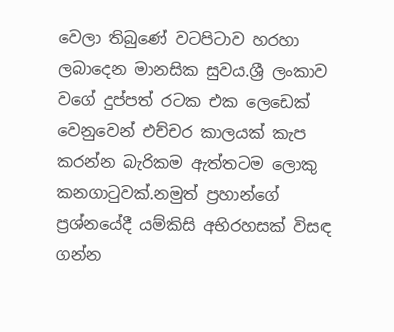වෙලා තිබුණේ වටපිටාව හරහා ලබාදෙන මානසික සුවය.ශ්‍රී ලංකාව වගේ දුප්පත් රටක එක ලෙඩෙක් වෙනුවෙන් එච්චර කාලයක් කැප කරන්න බැරිකම ඇත්තටම ලොකු කනගාටුවක්.නමුත් ප්‍රහාන්ගේ ප්‍රශ්නයේදී යම්කිසි අභිරහසක් විසඳ ගන්න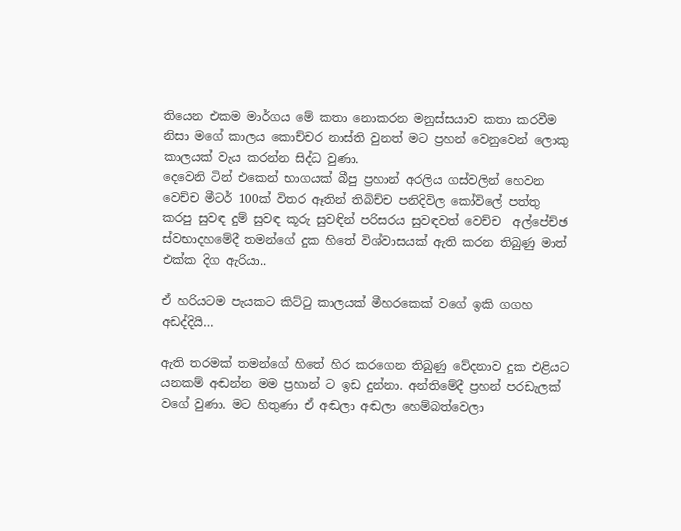තියෙන එකම මාර්ගය මේ කතා නොකරන මනුස්සයාව කතා කරවීම නිසා මගේ කාලය කොච්චර නාස්ති වුනත් මට ප්‍රහන් වෙනුවෙන් ලොකු කාලයක් වැය කරන්න සිද්ධ වුණා.
දෙවෙනි ටින් එකෙන් භාගයක් බීපු ප්‍රහාන් අරලිය ගස්වලින් හෙවන වෙච්ච මීටර් 100ක් විතර ඈතින් තිබිච්ච පනිදිවිල කෝවිලේ පත්තු කරපු සුවඳ දුම් සුවඳ කූරු සුවඳින් පරිසරය සුවඳවත් වෙච්ච  අල්පේච්ඡ ස්වභාදහමේදී තමන්ගේ දුක හිතේ විශ්වාසයක් ඇති කරන තිබුණු මාත් එක්ක දිග ඇරියා..

ඒ හරියටම පැයකට කිට්ටු කාලයක් මීහරකෙක් වගේ ඉකි ගගහ අඩද්දියි…

ඇති තරමක් තමන්ගේ හිතේ හිර කරගෙන තිබුණු වේදනාව දුක එළියට යනකම් අඬන්න මම ප්‍රහාන් ට ඉඩ දුන්නා. අන්තිමේදී ප්‍රහන් පරඩැලක් වගේ වුණා. මට හිතුණා ඒ අඬලා අඬලා හෙම්බත්වෙලා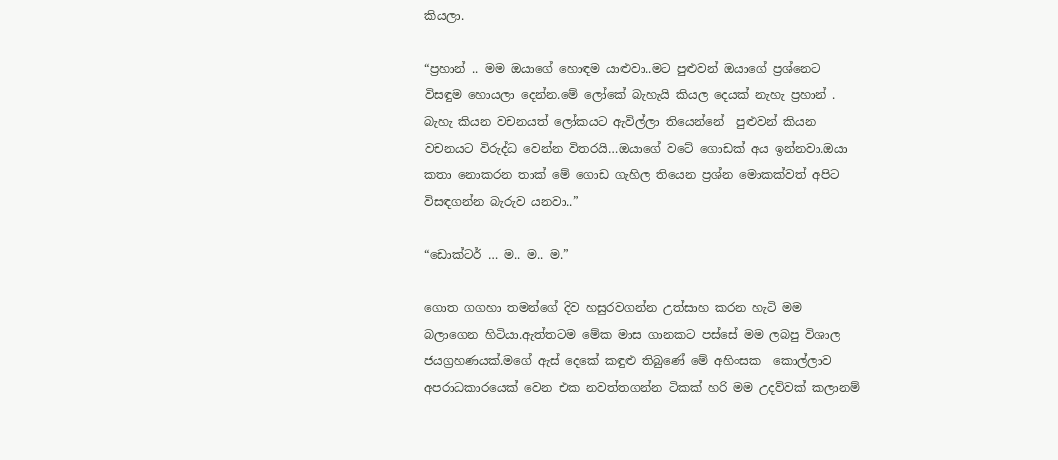කියලා.

“ප්‍රහාන් .. මම ඔයාගේ හොඳම යාළුවා..මට පුළුවන් ඔයාගේ ප්‍රශ්නෙට විසඳුම හොයලා දෙන්න.මේ ලෝකේ බැහැයි කියල දෙයක් නැහැ ප්‍රහාන් . බැහැ කියන වචනයත් ලෝකයට ඇවිල්ලා තියෙන්නේ  පුළුවන් කියන වචනයට විරුද්ධ වෙන්න විතරයි…ඔයාගේ වටේ ගොඩක් අය ඉන්නවා.ඔයා කතා නොකරන තාක් මේ ගොඩ ගැහිල තියෙන ප්‍රශ්න මොකක්වත් අපිට විසඳගන්න බැරුව යනවා..”

“ඩොක්ටර් … ම.. ම.. ම.”

ගොත ගගහා තමන්ගේ දිව හසුරවගන්න උත්සාහ කරන හැටි මම බලාගෙන හිටියා.ඇත්තටම මේක මාස ගානකට පස්සේ මම ලබපු විශාල ජයග්‍රහණයක්.මගේ ඇස් දෙකේ කඳුළු තිබුණේ මේ අහිංසක  කොල්ලාව අපරාධකාරයෙක් වෙන එක නවත්තගන්න ටිකක් හරි මම උදව්වක් කලානම්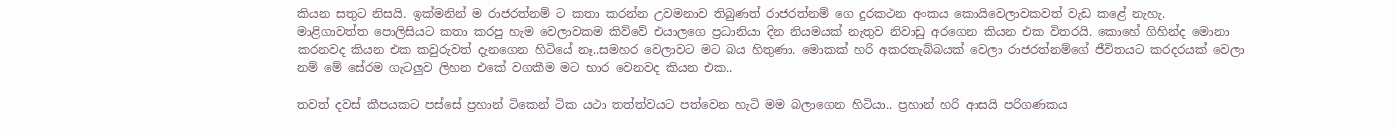කියන සතුට නිසයි. ඉක්මනින් ම රාජරත්නම් ට කතා කරන්න උවමනාව තිබුණත් රාජරත්නම් ගෙ දුරකථන අංකය කොයිවෙලාවකවත් වැඩ කළේ නැහැ.
මාළිගාවත්ත පොලිසියට කතා කරපු හැම වෙලාවකම කිව්වේ එයාලගෙ ප්‍රධානියා දින නියමයක් නැතුව නිවාඩු අරගෙන කියන එක විතරයි. කොහේ ගිහින්ද මොනා කරනවද කියන එක කවුරුවත් දැනගෙන හිටියේ නෑ..සමහර වෙලාවට මට බය හිතුණා. මොකක් හරි අකරතැබ්බයක් වෙලා රාජරත්නම්ගේ ජීවිතයට කරදරයක් වෙලා නම් මේ සේරම ගැටලුව ලිහන එකේ වගකීම මට භාර වෙනවද කියන එක..

තවත් දවස් කීපයකට පස්සේ ප්‍රහාන් ටිකෙන් ටික යථා තත්ත්වයට පත්වෙන හැටි මම බලාගෙන හිටියා.. ප්‍රහාන් හරි ආසයි පරිගණකය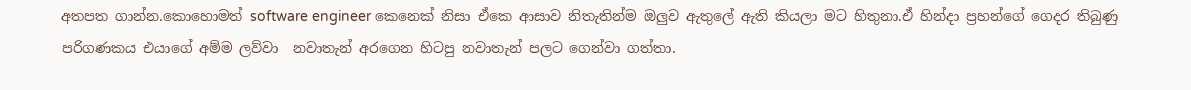අතපත ගාන්න.කොහොමත් software engineer කෙනෙක් නිසා ඒකෙ ආසාව නිතැතින්ම ඔලුව ඇතුලේ ඇති කියලා මට හිතුනා.ඒ හින්දා ප්‍රහන්ගේ ගෙදර තිබුණු පරිගණකය එයාගේ අම්ම ලව්වා  නවාතැන් අරගෙන හිටපු නවාතැන් පලට ගෙන්වා ගත්තා.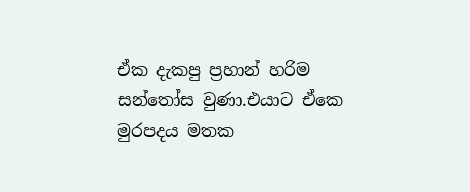ඒක දැකපු ප්‍රහාන් හරිම සන්තෝස වුණා.එයාට ඒකෙ මුරපදය මතක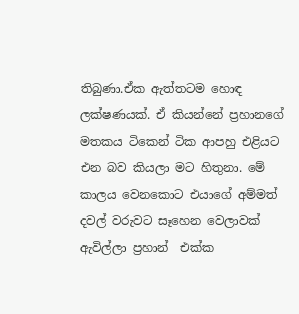තිබුණා.ඒක ඇත්තටම හොඳ ලක්ෂණයක්. ඒ කියන්නේ ප්‍රහානගේ මතකය ටිකෙන් ටික ආපහු එළියට එන බව කියලා මට හිතුනා. මේ කාලය වෙනකොට එයාගේ අම්මත් දවල් වරුවට සෑහෙන වෙලාවක් ඇවිල්ලා ප්‍රහාන්  එක්ක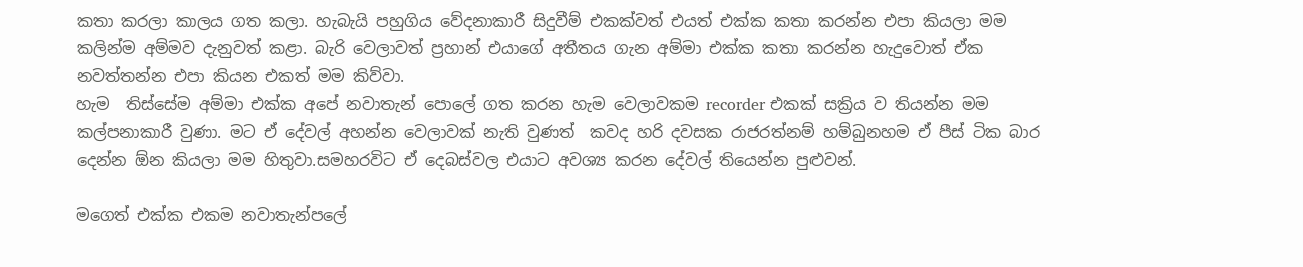කතා කරලා කාලය ගත කලා. හැබැයි පහුගිය වේදනාකාරී සිදුවීම් එකක්වත් එයත් එක්ක කතා කරන්න එපා කියලා මම කලින්ම අම්මව දැනුවත් කළා. බැරි වෙලාවත් ප්‍රහාන් එයාගේ අතීතය ගැන අම්මා එක්ක කතා කරන්න හැදුවොත් ඒක නවත්තන්න එපා කියන එකත් මම කිව්වා.
හැම  තිස්සේම අම්මා එක්ක අපේ නවාතැන් පොලේ ගත කරන හැම වෙලාවකම recorder එකක් සක්‍රිය ව තියන්න මම කල්පනාකාරී වුණා. මට ඒ දේවල් අහන්න වෙලාවක් නැති වුණත්  කවද හරි දවසක රාජරත්නම් හම්බුනහම ඒ පීස් ටික බාර දෙන්න ඕන කියලා මම හිතුවා.සමහරවිට ඒ දෙබස්වල එයාට අවශ්‍ය කරන දේවල් තියෙන්න පුළුවන්.

මගෙත් එක්ක එකම නවාතැන්පලේ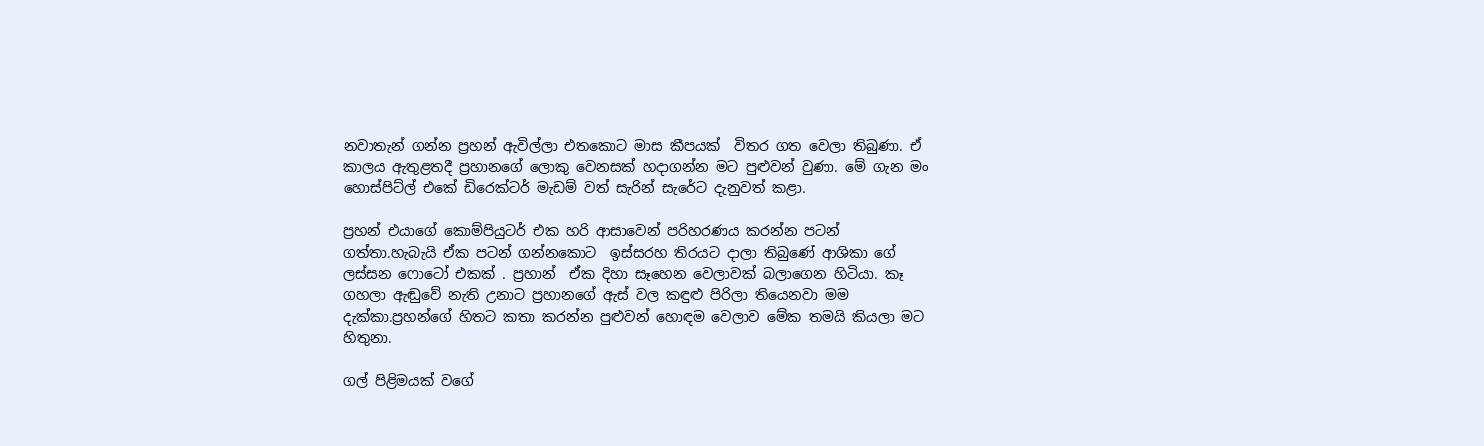නවාතැන් ගන්න ප්‍රහන් ඇවිල්ලා එතකොට මාස කීපයක්  විතර ගත වෙලා තිබුණා. ඒ කාලය ඇතුළතදී ප්‍රහානගේ ලොකු වෙනසක් හදාගන්න මට පුළුවන් වුණා. මේ ගැන මං හොස්පිට්ල් එකේ ඩිරෙක්ටර් මැඩම් වත් සැරින් සැරේට දැනුවත් කළා.

ප්‍රහන් එයාගේ කොම්පියුටර් එක හරි ආසාවෙන් පරිහරණය කරන්න පටන් ගත්තා.හැබැයි ඒක පටන් ගන්නකොට  ඉස්සරහ තිරයට දාලා තිබුණේ ආශිකා ගේ ලස්සන ෆොටෝ එකක් . ප්‍රහාන්  ඒක දිහා සෑහෙන වෙලාවක් බලාගෙන හිටියා. කෑ ගහලා ඇඬුවේ නැති උනාට ප්‍රහානගේ ඇස් වල කඳුළු පිරිලා තියෙනවා මම දැක්කා.ප්‍රහන්ගේ හිතට කතා කරන්න පුළුවන් හොඳම වෙලාව මේක තමයි කියලා මට හිතුනා.

ගල් පිළිමයක් වගේ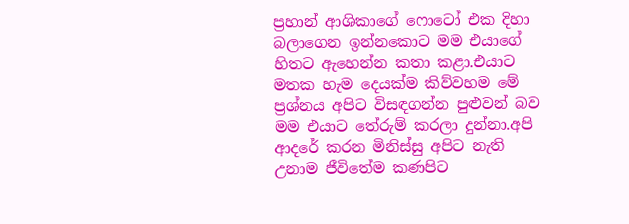ප්‍රහාන් ආශිකාගේ ෆොටෝ එක දිහා බලාගෙන ඉන්නකොට මම එයාගේ හිතට ඇහෙන්න කතා කළා.එයාට මතක හැම දෙයක්ම කිව්වහම මේ  ප්‍රශ්නය අපිට විසඳගන්න පුළුවන් බව මම එයාට තේරුම් කරලා දුන්නා.අපි ආදරේ කරන මිනිස්සු අපිට නැති උනාම ජීවිතේම කණපිට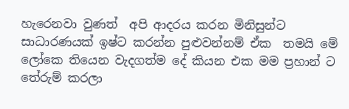හැරෙනවා වුණත්  අපි ආදරය කරන මිනිසුන්ට සාධාරණයක් ඉෂ්ට කරන්න පුළුවන්නම් ඒක  තමයි මේ ලෝකෙ තියෙන වැදගත්ම දේ කියන එක මම ප්‍රහාන් ට තේරුම් කරලා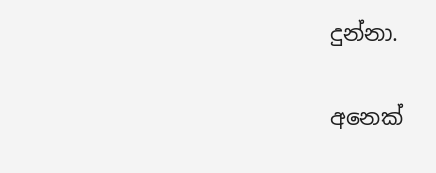දුන්නා.

අනෙක්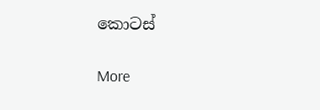කොටස්

More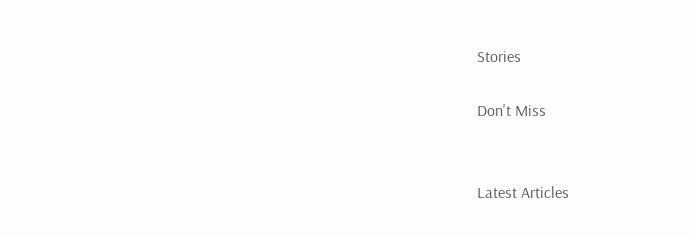Stories

Don't Miss


Latest Articles